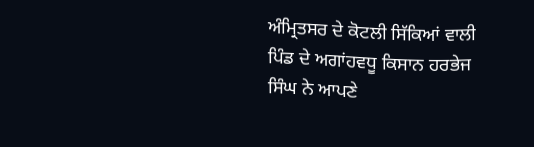ਅੰਮ੍ਰਿਤਸਰ ਦੇ ਕੋਟਲੀ ਸਿੱਕਿਆਂ ਵਾਲੀ ਪਿੰਡ ਦੇ ਅਗਾਂਹਵਧੂ ਕਿਸਾਨ ਹਰਭੇਜ ਸਿੰਘ ਨੇ ਆਪਣੇ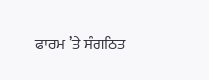ਫਾਰਮ ’ਤੇ ਸੰਗਠਿਤ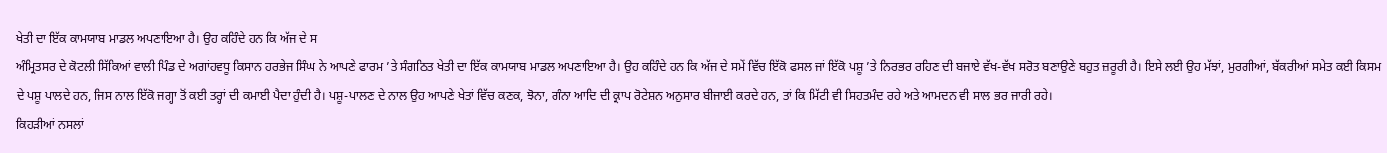ਖੇਤੀ ਦਾ ਇੱਕ ਕਾਮਯਾਬ ਮਾਡਲ ਅਪਣਾਇਆ ਹੈ। ਉਹ ਕਹਿੰਦੇ ਹਨ ਕਿ ਅੱਜ ਦੇ ਸ
ਅੰਮ੍ਰਿਤਸਰ ਦੇ ਕੋਟਲੀ ਸਿੱਕਿਆਂ ਵਾਲੀ ਪਿੰਡ ਦੇ ਅਗਾਂਹਵਧੂ ਕਿਸਾਨ ਹਰਭੇਜ ਸਿੰਘ ਨੇ ਆਪਣੇ ਫਾਰਮ ’ਤੇ ਸੰਗਠਿਤ ਖੇਤੀ ਦਾ ਇੱਕ ਕਾਮਯਾਬ ਮਾਡਲ ਅਪਣਾਇਆ ਹੈ। ਉਹ ਕਹਿੰਦੇ ਹਨ ਕਿ ਅੱਜ ਦੇ ਸਮੇਂ ਵਿੱਚ ਇੱਕੋ ਫਸਲ ਜਾਂ ਇੱਕੋ ਪਸ਼ੂ ’ਤੇ ਨਿਰਭਰ ਰਹਿਣ ਦੀ ਬਜਾਏ ਵੱਖ-ਵੱਖ ਸਰੋਤ ਬਣਾਉਣੇ ਬਹੁਤ ਜ਼ਰੂਰੀ ਹੈ। ਇਸੇ ਲਈ ਉਹ ਮੱਝਾਂ, ਮੁਰਗੀਆਂ, ਬੱਕਰੀਆਂ ਸਮੇਤ ਕਈ ਕਿਸਮ ਦੇ ਪਸ਼ੂ ਪਾਲਦੇ ਹਨ, ਜਿਸ ਨਾਲ ਇੱਕੋ ਜਗ੍ਹਾ ਤੋਂ ਕਈ ਤਰ੍ਹਾਂ ਦੀ ਕਮਾਈ ਪੈਦਾ ਹੁੰਦੀ ਹੈ। ਪਸ਼ੂ-ਪਾਲਣ ਦੇ ਨਾਲ ਉਹ ਆਪਣੇ ਖੇਤਾਂ ਵਿੱਚ ਕਣਕ, ਝੋਨਾ, ਗੰਨਾ ਆਦਿ ਦੀ ਕ੍ਰਾਪ ਰੋਟੇਸ਼ਨ ਅਨੁਸਾਰ ਬੀਜਾਈ ਕਰਦੇ ਹਨ, ਤਾਂ ਕਿ ਮਿੱਟੀ ਵੀ ਸਿਹਤਮੰਦ ਰਹੇ ਅਤੇ ਆਮਦਨ ਵੀ ਸਾਲ ਭਰ ਜਾਰੀ ਰਹੇ।
ਕਿਹੜੀਆਂ ਨਸਲਾਂ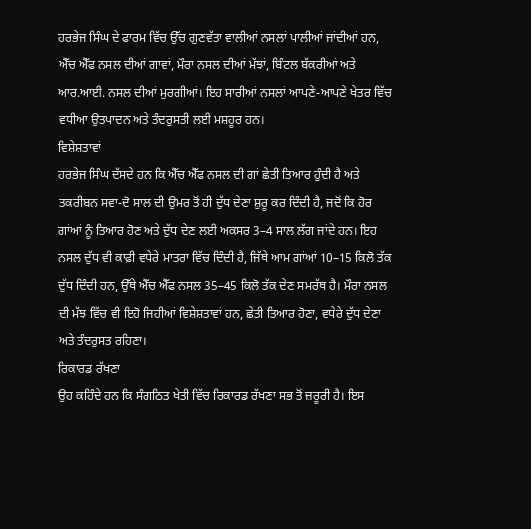ਹਰਭੇਜ ਸਿੰਘ ਦੇ ਫਾਰਮ ਵਿੱਚ ਉੱਚ ਗੁਣਵੱਤਾ ਵਾਲੀਆਂ ਨਸਲਾਂ ਪਾਲੀਆਂ ਜਾਂਦੀਆਂ ਹਨ, ਐੱਚ ਐੱਫ ਨਸਲ ਦੀਆਂ ਗਾਵਾਂ, ਮੌਰਾ ਨਸਲ ਦੀਆਂ ਮੱਝਾਂ, ਬਿੰਟਲ ਬੱਕਰੀਆਂ ਅਤੇ ਆਰ.ਆਈ. ਨਸਲ ਦੀਆਂ ਮੁਰਗੀਆਂ। ਇਹ ਸਾਰੀਆਂ ਨਸਲਾਂ ਆਪਣੇ-ਆਪਣੇ ਖੇਤਰ ਵਿੱਚ ਵਧੀਆ ਉਤਪਾਦਨ ਅਤੇ ਤੰਦਰੁਸਤੀ ਲਈ ਮਸ਼ਹੂਰ ਹਨ।
ਵਿਸ਼ੇਸ਼ਤਾਵਾਂ
ਹਰਭੇਜ ਸਿੰਘ ਦੱਸਦੇ ਹਨ ਕਿ ਐੱਚ ਐੱਫ ਨਸਲ ਦੀ ਗਾਂ ਛੇਤੀ ਤਿਆਰ ਹੁੰਦੀ ਹੈ ਅਤੇ ਤਕਰੀਬਨ ਸਵਾ-ਦੋ ਸਾਲ ਦੀ ਉਮਰ ਤੋਂ ਹੀ ਦੁੱਧ ਦੇਣਾ ਸ਼ੁਰੂ ਕਰ ਦਿੰਦੀ ਹੈ, ਜਦੋਂ ਕਿ ਹੋਰ ਗਾਂਆਂ ਨੂੰ ਤਿਆਰ ਹੋਣ ਅਤੇ ਦੁੱਧ ਦੇਣ ਲਈ ਅਕਸਰ 3–4 ਸਾਲ ਲੱਗ ਜਾਂਦੇ ਹਨ। ਇਹ ਨਸਲ ਦੁੱਧ ਵੀ ਕਾਫ਼ੀ ਵਧੇਰੇ ਮਾਤਰਾ ਵਿੱਚ ਦਿੰਦੀ ਹੈ, ਜਿੱਥੇ ਆਮ ਗਾਂਆਂ 10–15 ਕਿਲੋ ਤੱਕ ਦੁੱਧ ਦਿੰਦੀ ਹਨ, ਉੱਥੇ ਐੱਚ ਐੱਫ ਨਸਲ 35–45 ਕਿਲੋ ਤੱਕ ਦੇਣ ਸਮਰੱਥ ਹੈ। ਮੌਰਾ ਨਸਲ ਦੀ ਮੱਝ ਵਿੱਚ ਵੀ ਇਹੋ ਜਿਹੀਆਂ ਵਿਸ਼ੇਸ਼ਤਾਵਾਂ ਹਨ, ਛੇਤੀ ਤਿਆਰ ਹੋਣਾ, ਵਧੇਰੇ ਦੁੱਧ ਦੇਣਾ ਅਤੇ ਤੰਦਰੁਸਤ ਰਹਿਣਾ।
ਰਿਕਾਰਡ ਰੱਖਣਾ
ਉਹ ਕਹਿੰਦੇ ਹਨ ਕਿ ਸੰਗਠਿਤ ਖੇਤੀ ਵਿੱਚ ਰਿਕਾਰਡ ਰੱਖਣਾ ਸਭ ਤੋਂ ਜ਼ਰੂਰੀ ਹੈ। ਇਸ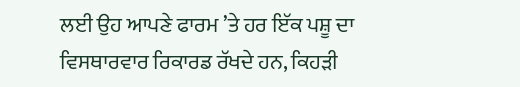ਲਈ ਉਹ ਆਪਣੇ ਫਾਰਮ ’ਤੇ ਹਰ ਇੱਕ ਪਸ਼ੂ ਦਾ ਵਿਸਥਾਰਵਾਰ ਰਿਕਾਰਡ ਰੱਖਦੇ ਹਨ, ਕਿਹੜੀ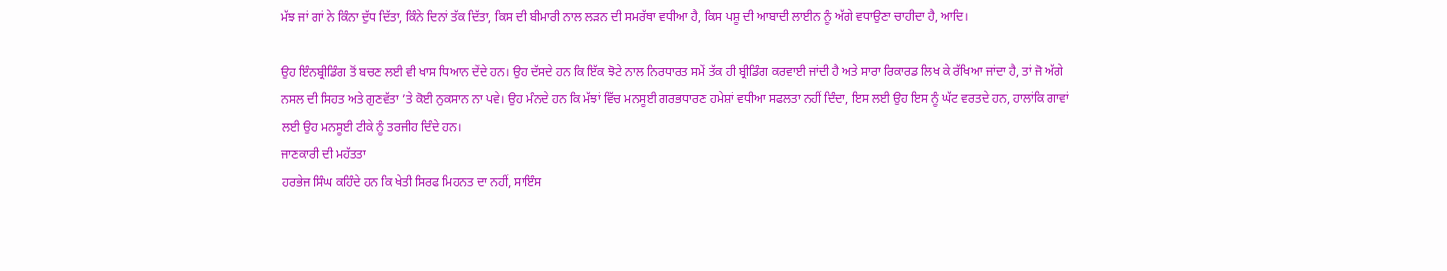ਮੱਝ ਜਾਂ ਗਾਂ ਨੇ ਕਿੰਨਾ ਦੁੱਧ ਦਿੱਤਾ, ਕਿੰਨੇ ਦਿਨਾਂ ਤੱਕ ਦਿੱਤਾ, ਕਿਸ ਦੀ ਬੀਮਾਰੀ ਨਾਲ ਲੜਨ ਦੀ ਸਮਰੱਥਾ ਵਧੀਆ ਹੈ, ਕਿਸ ਪਸ਼ੂ ਦੀ ਆਬਾਦੀ ਲਾਈਨ ਨੂੰ ਅੱਗੇ ਵਧਾਉਣਾ ਚਾਹੀਦਾ ਹੈ, ਆਦਿ।

ਉਹ ਇੰਨਬ੍ਰੀਡਿੰਗ ਤੋਂ ਬਚਣ ਲਈ ਵੀ ਖਾਸ ਧਿਆਨ ਦੇਂਦੇ ਹਨ। ਉਹ ਦੱਸਦੇ ਹਨ ਕਿ ਇੱਕ ਝੋਟੇ ਨਾਲ ਨਿਰਧਾਰਤ ਸਮੇਂ ਤੱਕ ਹੀ ਬ੍ਰੀਡਿੰਗ ਕਰਵਾਈ ਜਾਂਦੀ ਹੈ ਅਤੇ ਸਾਰਾ ਰਿਕਾਰਡ ਲਿਖ ਕੇ ਰੱਖਿਆ ਜਾਂਦਾ ਹੈ, ਤਾਂ ਜੋ ਅੱਗੇ ਨਸਲ ਦੀ ਸਿਹਤ ਅਤੇ ਗੁਣਵੱਤਾ ’ਤੇ ਕੋਈ ਨੁਕਸਾਨ ਨਾ ਪਵੇ। ਉਹ ਮੰਨਦੇ ਹਨ ਕਿ ਮੱਝਾਂ ਵਿੱਚ ਮਨਸੂਈ ਗਰਭਧਾਰਣ ਹਮੇਸ਼ਾਂ ਵਧੀਆ ਸਫਲਤਾ ਨਹੀਂ ਦਿੰਦਾ, ਇਸ ਲਈ ਉਹ ਇਸ ਨੂੰ ਘੱਟ ਵਰਤਦੇ ਹਨ, ਹਾਲਾਂਕਿ ਗਾਵਾਂ ਲਈ ਉਹ ਮਨਸੂਈ ਟੀਕੇ ਨੂੰ ਤਰਜੀਹ ਦਿੰਦੇ ਹਨ।
ਜਾਣਕਾਰੀ ਦੀ ਮਹੱਤਤਾ
ਹਰਭੇਜ ਸਿੰਘ ਕਹਿੰਦੇ ਹਨ ਕਿ ਖੇਤੀ ਸਿਰਫ ਮਿਹਨਤ ਦਾ ਨਹੀਂ, ਸਾਇੰਸ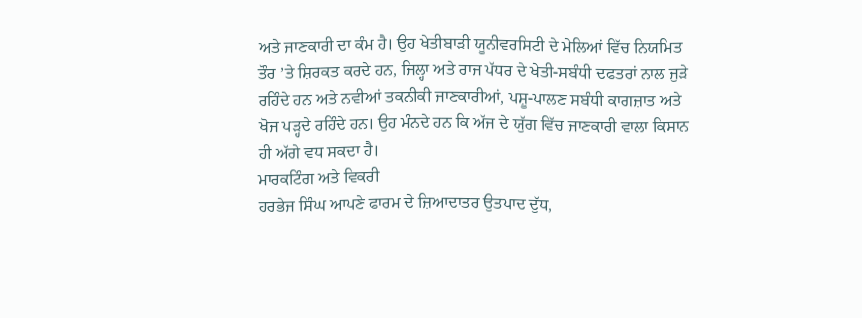ਅਤੇ ਜਾਣਕਾਰੀ ਦਾ ਕੰਮ ਹੈ। ਉਹ ਖੇਤੀਬਾੜੀ ਯੂਨੀਵਰਸਿਟੀ ਦੇ ਮੇਲਿਆਂ ਵਿੱਚ ਨਿਯਮਿਤ ਤੌਰ ’ਤੇ ਸ਼ਿਰਕਤ ਕਰਦੇ ਹਨ, ਜਿਲ੍ਹਾ ਅਤੇ ਰਾਜ ਪੱਧਰ ਦੇ ਖੇਤੀ-ਸਬੰਧੀ ਦਫਤਰਾਂ ਨਾਲ ਜੁੜੇ ਰਹਿੰਦੇ ਹਨ ਅਤੇ ਨਵੀਆਂ ਤਕਨੀਕੀ ਜਾਣਕਾਰੀਆਂ, ਪਸ਼ੂ-ਪਾਲਣ ਸਬੰਧੀ ਕਾਗਜ਼ਾਤ ਅਤੇ ਖੋਜ ਪੜ੍ਹਦੇ ਰਹਿੰਦੇ ਹਨ। ਉਹ ਮੰਨਦੇ ਹਨ ਕਿ ਅੱਜ ਦੇ ਯੁੱਗ ਵਿੱਚ ਜਾਣਕਾਰੀ ਵਾਲਾ ਕਿਸਾਨ ਹੀ ਅੱਗੇ ਵਧ ਸਕਦਾ ਹੈ।
ਮਾਰਕਟਿੰਗ ਅਤੇ ਵਿਕਰੀ
ਹਰਭੇਜ ਸਿੰਘ ਆਪਣੇ ਫਾਰਮ ਦੇ ਜ਼ਿਆਦਾਤਰ ਉਤਪਾਦ ਦੁੱਧ,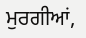ਮੁਰਗੀਆਂ,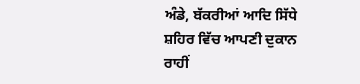ਅੰਡੇ, ਬੱਕਰੀਆਂ ਆਦਿ ਸਿੱਧੇ ਸ਼ਹਿਰ ਵਿੱਚ ਆਪਣੀ ਦੁਕਾਨ ਰਾਹੀਂ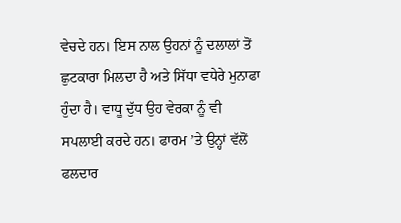ਵੇਚਦੇ ਹਨ। ਇਸ ਨਾਲ ਉਹਨਾਂ ਨੂੰ ਦਲਾਲਾਂ ਤੋਂ ਛੁਟਕਾਰਾ ਮਿਲਦਾ ਹੈ ਅਤੇ ਸਿੱਧਾ ਵਧੇਰੇ ਮੁਨਾਫਾ ਹੁੰਦਾ ਹੈ। ਵਾਧੂ ਦੁੱਧ ਉਹ ਵੇਰਕਾ ਨੂੰ ਵੀ ਸਪਲਾਈ ਕਰਦੇ ਹਨ। ਫਾਰਮ ’ਤੇ ਉਨ੍ਹਾਂ ਵੱਲੋਂ ਫਲਦਾਰ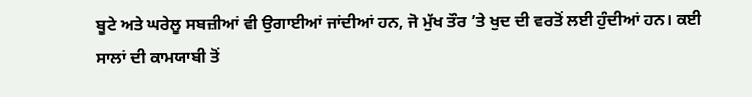ਬੂਟੇ ਅਤੇ ਘਰੇਲੂ ਸਬਜ਼ੀਆਂ ਵੀ ਉਗਾਈਆਂ ਜਾਂਦੀਆਂ ਹਨ, ਜੋ ਮੁੱਖ ਤੌਰ ’ਤੇ ਖੁਦ ਦੀ ਵਰਤੋਂ ਲਈ ਹੁੰਦੀਆਂ ਹਨ। ਕਈ ਸਾਲਾਂ ਦੀ ਕਾਮਯਾਬੀ ਤੋਂ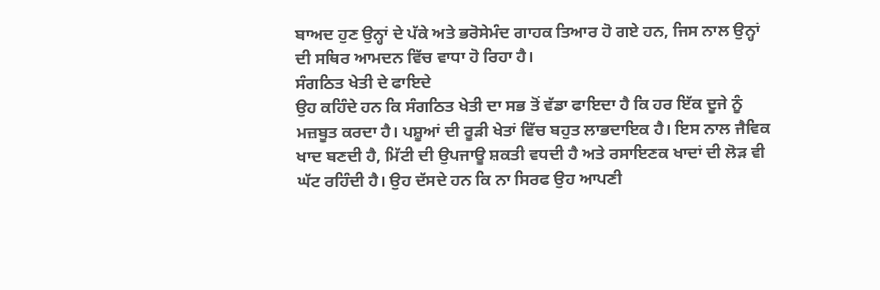ਬਾਅਦ ਹੁਣ ਉਨ੍ਹਾਂ ਦੇ ਪੱਕੇ ਅਤੇ ਭਰੋਸੇਮੰਦ ਗਾਹਕ ਤਿਆਰ ਹੋ ਗਏ ਹਨ, ਜਿਸ ਨਾਲ ਉਨ੍ਹਾਂ ਦੀ ਸਥਿਰ ਆਮਦਨ ਵਿੱਚ ਵਾਧਾ ਹੋ ਰਿਹਾ ਹੈ।
ਸੰਗਠਿਤ ਖੇਤੀ ਦੇ ਫਾਇਦੇ
ਉਹ ਕਹਿੰਦੇ ਹਨ ਕਿ ਸੰਗਠਿਤ ਖੇਤੀ ਦਾ ਸਭ ਤੋਂ ਵੱਡਾ ਫਾਇਦਾ ਹੈ ਕਿ ਹਰ ਇੱਕ ਦੂਜੇ ਨੂੰ ਮਜ਼ਬੂਤ ਕਰਦਾ ਹੈ। ਪਸ਼ੂਆਂ ਦੀ ਰੂੜੀ ਖੇਤਾਂ ਵਿੱਚ ਬਹੁਤ ਲਾਭਦਾਇਕ ਹੈ। ਇਸ ਨਾਲ ਜੈਵਿਕ ਖਾਦ ਬਣਦੀ ਹੈ, ਮਿੱਟੀ ਦੀ ਉਪਜਾਊ ਸ਼ਕਤੀ ਵਧਦੀ ਹੈ ਅਤੇ ਰਸਾਇਣਕ ਖਾਦਾਂ ਦੀ ਲੋੜ ਵੀ ਘੱਟ ਰਹਿੰਦੀ ਹੈ। ਉਹ ਦੱਸਦੇ ਹਨ ਕਿ ਨਾ ਸਿਰਫ ਉਹ ਆਪਣੀ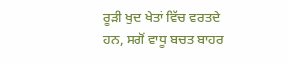ਰੂੜੀ ਖੁਦ ਖੇਤਾਂ ਵਿੱਚ ਵਰਤਦੇ ਹਨ, ਸਗੋਂ ਵਾਧੂ ਬਚਤ ਬਾਹਰ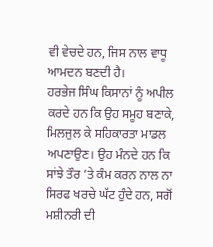ਵੀ ਵੇਚਦੇ ਹਨ, ਜਿਸ ਨਾਲ ਵਾਧੂ ਆਮਦਨ ਬਣਦੀ ਹੈ।
ਹਰਭੇਜ ਸਿੰਘ ਕਿਸਾਨਾਂ ਨੂੰ ਅਪੀਲ ਕਰਦੇ ਹਨ ਕਿ ਉਹ ਸਮੂਹ ਬਣਾਕੇ, ਮਿਲਜੁਲ ਕੇ ਸਹਿਕਾਰਤਾ ਮਾਡਲ ਅਪਣਾਉਣ। ਉਹ ਮੰਨਦੇ ਹਨ ਕਿ ਸਾਂਝੇ ਤੌਰ ’ਤੇ ਕੰਮ ਕਰਨ ਨਾਲ ਨਾ ਸਿਰਫ ਖਰਚੇ ਘੱਟ ਹੁੰਦੇ ਹਨ, ਸਗੋਂ ਮਸ਼ੀਨਰੀ ਦੀ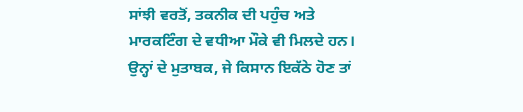ਸਾਂਝੀ ਵਰਤੋਂ, ਤਕਨੀਕ ਦੀ ਪਹੁੰਚ ਅਤੇ ਮਾਰਕਟਿੰਗ ਦੇ ਵਧੀਆ ਮੌਕੇ ਵੀ ਮਿਲਦੇ ਹਨ। ਉਨ੍ਹਾਂ ਦੇ ਮੁਤਾਬਕ, ਜੇ ਕਿਸਾਨ ਇਕੱਠੇ ਹੋਣ ਤਾਂ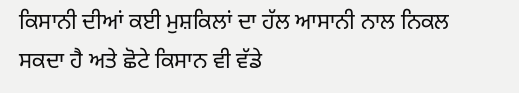ਕਿਸਾਨੀ ਦੀਆਂ ਕਈ ਮੁਸ਼ਕਿਲਾਂ ਦਾ ਹੱਲ ਆਸਾਨੀ ਨਾਲ ਨਿਕਲ ਸਕਦਾ ਹੈ ਅਤੇ ਛੋਟੇ ਕਿਸਾਨ ਵੀ ਵੱਡੇ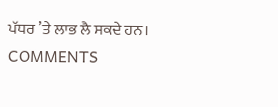ਪੱਧਰ ’ਤੇ ਲਾਭ ਲੈ ਸਕਦੇ ਹਨ।
COMMENTS